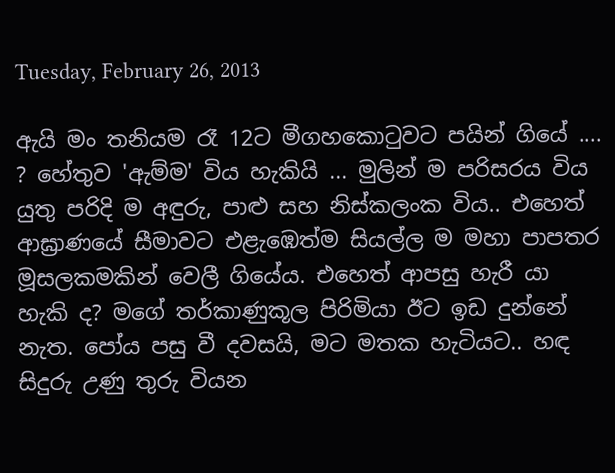Tuesday, February 26, 2013

ඇයි මං තනියම රෑ 12ට මීගහකොටුවට පයින් ගියේ .... ? හේතුව 'ඇම්ම' විය හැකියි ... මුලින් ම පරිසරය විය යුතු පරිදි ම අඳුරු, පාළු සහ නිස්කලංක විය.. එහෙත් ආඝ්‍රාණයේ සීමාවට එළැඹෙත්ම සියල්ල ම මහා පාපතර මූසලකමකින් වෙලී ගියේය. එහෙත් ආපසු හැරී යා හැකි ද? මගේ තර්කාණුකූල පිරිමියා ඊට ඉඩ දුන්නේ නැත. පෝය පසු වී දවසයි, මට මතක හැටියට.. හඳ සිදුරු උණු තුරු වියන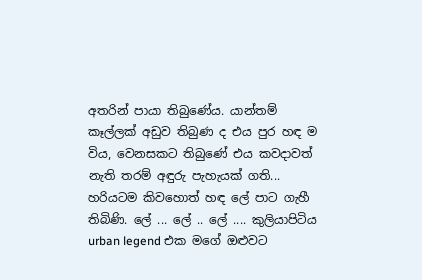අතරින් පායා තිබුණේය. යාන්තම් කෑල්ලක් අඩුව තිබුණ ද එය පුර හඳ ම විය, වෙනසකට තිබුණේ එය කවදාවත් නැති තරම් අඳුරු පැහැයක් ගති... හරියටම කිවහොත් හඳ ලේ පාට ගැහී තිබිණි. ලේ ... ලේ .. ලේ .... කුලියාපිටිය urban legend එක මගේ ඔළුවට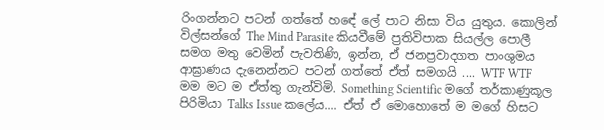රිංගන්නට පටන් ගත්තේ හඳේ ලේ පාට නිසා විය යුතුය. කොලින් විල්සන්ගේ The Mind Parasite කියවීමේ ප්‍රතිවිපාක සියල්ල පොලී සමග මතු වෙමින් පැවතිණි, ඉන්න, ඒ ජනප්‍රවාදගත පාංශුමය ආඝ්‍රාණය දැනෙන්නට පටන් ගත්තේ ඒත් සමගයි .... WTF WTF මම මට ම ඒත්තු ගැන්විමි. Something Scientific මගේ තර්කාණුකූල පිරිමියා Talks Issue කලේය.... ඒත් ඒ මොහොතේ ම මගේ හිසට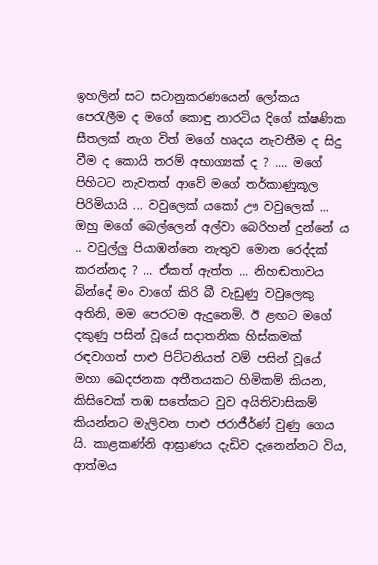ඉහලින් සට සටානුකරණයෙන් ලෝකය පෙරැලීම ද මගේ කොඳු නාරටිය දිගේ ක්ෂණික සීතලක් නැග විත් මගේ හෘදය නැවතීම ද සිදු වීම ද කොයි තරම් අභාග්‍යක් ද ? .... මගේ පිහිටට නැවතත් ආවේ මගේ තර්කාණුකූල පිරිමියායි ... වවුලෙක් යකෝ ඌ වවුලෙක් ... ඔහු මගේ බෙල්ලෙන් අල්වා බෙරිහන් දුන්නේ ය .. වවුල්ලු පියාඹන්නෙ නැතුව මොන රෙද්දක් කරන්නද ? ... ඒකත් ඇත්ත ... නිහඬතාවය බින්දේ මං වාගේ කිරි බී වැඩුණු වවුලෙකු අතිනි, මම පෙරටම ඇදුනෙමි. ඊ ළඟට මගේ දකුණු පසින් වූයේ සදාතනික හිස්කමක් රඳවාගත් පාළු පිට්ටනියත් වම් පසින් වූයේ මහා ඛෙදජනක අතීතයකට හිමිකම් කියන, කිසිවෙක් තඹ සතේකට වුව අයිතිවාසිකම් කියන්නට මැලිවන පාළු ජරාජීර්ණ් වුණු ගෙය යි. කාළකණ්නි ආඝ්‍රාණය දැඩිව දැනෙන්නට විය, ආත්මය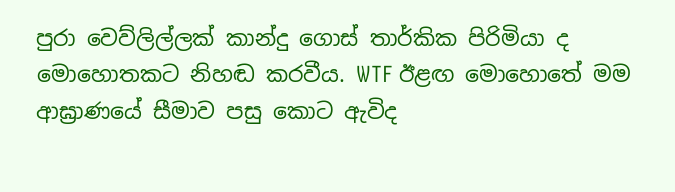පුරා වෙව්ලිල්ලක් කාන්දු ගොස් තාර්කික පිරිමියා ද මොහොතකට නිහඬ කරවීය. WTF ඊළඟ මොහොතේ මම ආඝ්‍රාණයේ සීමාව පසු කොට ඇවිද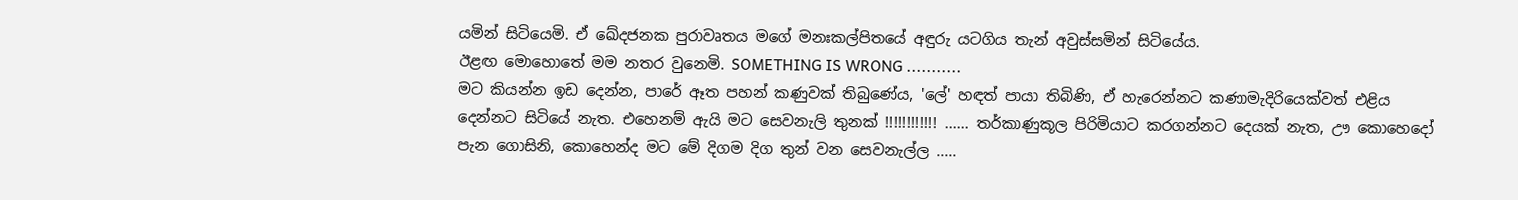යමින් සිටියෙමි. ඒ ඛේදජනක පුරාවෘතය මගේ මනඃකල්පිතයේ අඳුරු යටගිය තැන් අවුස්සමින් සිටියේය.
ඊළඟ මොහොතේ මම නතර වුනෙමි. SOMETHING IS WRONG ...........
මට කියන්න ඉඩ දෙන්න, පාරේ ඈත පහන් කණුවක් තිබුණේය, 'ලේ' හඳත් පායා තිබිණි, ඒ හැරෙන්නට කණාමැදිරියෙක්වත් එළිය දෙන්නට සිටියේ නැත. එහෙනම් ඇයි මට සෙවනැලි තුනක් !!!!!!!!!!!! ...... තර්කාණුකූල පිරිමියාට කරගන්නට දෙයක් නැත, ඌ කොහෙදෝ පැන ගොසිනි, කොහෙන්ද මට මේ දිගම දිග තුන් වන සෙවනැල්ල .....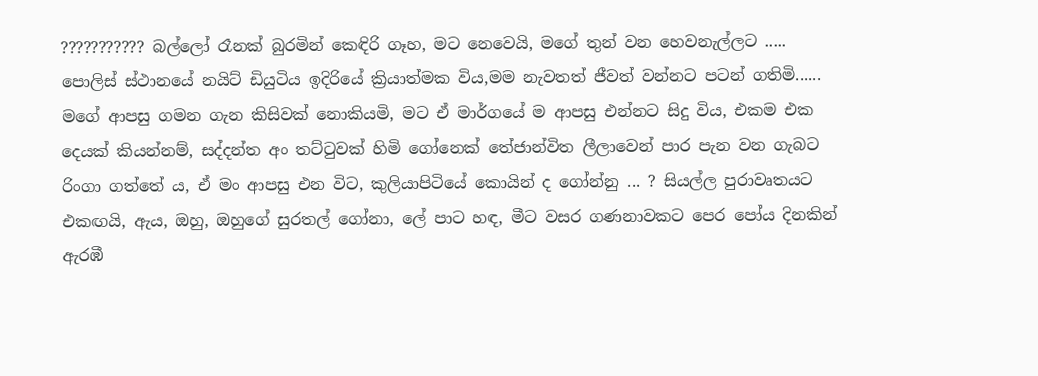??????????? බල්ලෝ රෑනක් බුරමින් කෙඳිරි ගෑහ, මට නෙවෙයි, මගේ තුන් වන හෙවනැල්ලට .....
පොලිස් ස්ථානයේ නයිට් ඩියුටිය ඉදිරියේ ක්‍රියාත්මක විය,මම නැවතත් ජීවත් වන්නට පටන් ගතිමි......
මගේ ආපසු ගමන ගැන කිසිවක් නොකියමි, මට ඒ මාර්ගයේ ම ආපසු එන්නට සිදු විය, එකම එක දෙයක් කියන්නම්, සද්දන්ත අං තට්ටුවක් හිමි ගෝනෙක් තේජාන්විත ලීලාවෙන් පාර පැන වන ගැබට රිංගා ගත්තේ ය, ඒ මං ආපසු එන විට, කුලියාපිටියේ කොයින් ද ගෝන්නු ... ? සියල්ල පුරාවෘතයට එකඟයි, ඇය, ඔහු, ඔහුගේ සුරතල් ගෝනා, ලේ පාට හඳ, මීට වසර ගණනාවකට පෙර පෝය දිනකින් ඇරඹී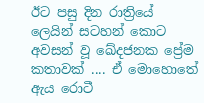ඊට පසු දින රාත්‍රියේ ලෙයින් සටහන් කොට අවසන් වූ ඛේදජනක ප්‍රේම කතාවක් .... ඒ මොහොතේ ඇය රොටී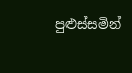පුළුස්සමින්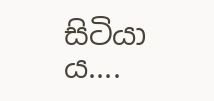සිටියා ය....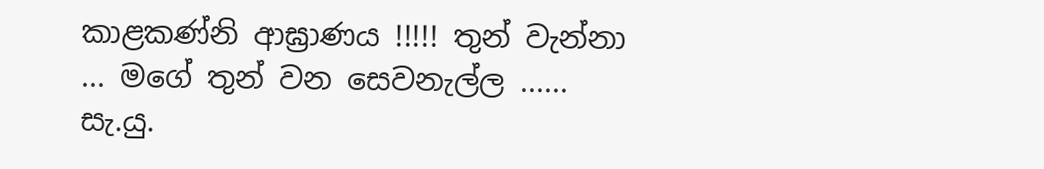කාළකණ්නි ආඝ්‍රාණය !!!!! තුන් වැන්නා ... මගේ තුන් වන සෙවනැල්ල ......
සැ.යු.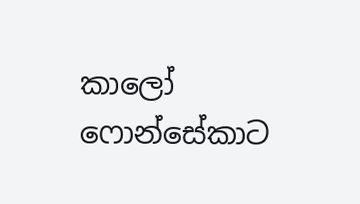කාලෝ ෆොන්සේකාට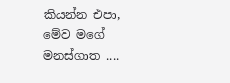කියන්න එපා, මේව මගේ මනස්ගාත ....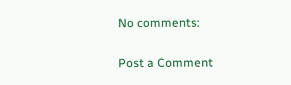No comments:

Post a Comment